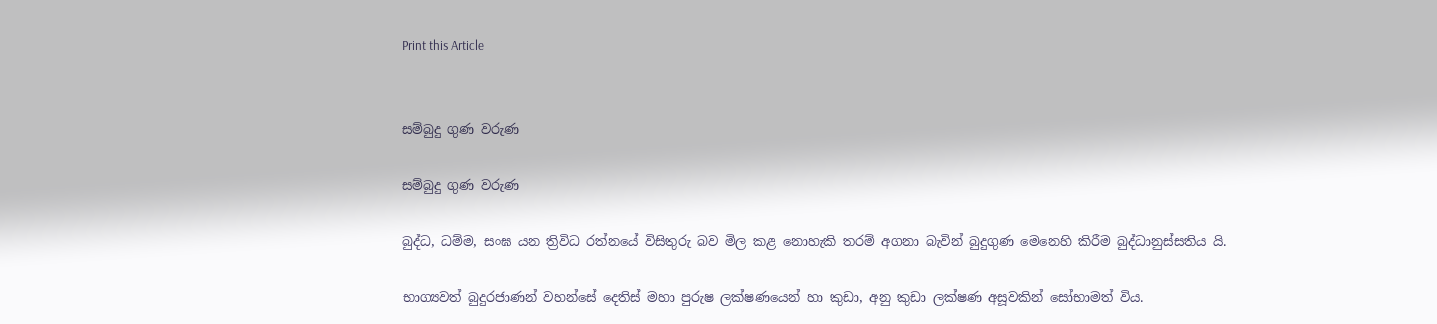Print this Article


සම්බුදු ගුණ වරුණ

සම්බුදු ගුණ වරුණ

බුද්ධ, ධම්ම, සංඝ යන ත්‍රිවිධ රත්නයේ විසිතුරු බව මිල කළ නොහැකි තරම් අගනා බැවින් බුදුගුණ මෙනෙහි කිරීම බුද්ධානුස්සතිය යි.

භාග්‍යවත් බුදුරජාණන් වහන්සේ දෙතිස් මහා පුරුෂ ලක්ෂණයෙන් හා කුඩා, අනු කුඩා ලක්ෂණ අසූවකින් සෝභාමත් විය.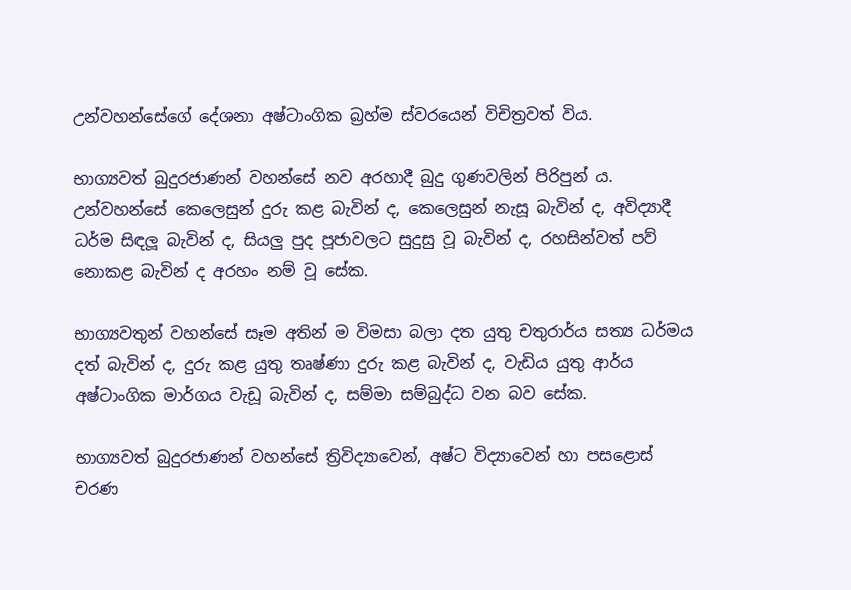උන්වහන්සේගේ දේශනා අෂ්ටාංගික බ්‍රහ්ම ස්වරයෙන් විචිත්‍රවත් විය.

භාග්‍යවත් බුදුරජාණන් වහන්සේ නව අරහාදී බුදු ගුණවලින් පිරිපුන් ය. උන්වහන්සේ කෙලෙසුන් දුරු කළ බැවින් ද, කෙලෙසුන් නැසූ බැවින් ද, අවිද්‍යාදී ධර්ම සිඳලූ බැවින් ද, සියලු පුද පූජාවලට සුදුසු වූ බැවින් ද, රහසින්වත් පව් නොකළ බැවින් ද අරහං නම් වූ සේක.

භාග්‍යවතුන් වහන්සේ සෑම අතින් ම විමසා බලා දත යුතු චතුරාර්ය සත්‍ය ධර්මය දත් බැවින් ද, දුරු කළ යුතු තෘෂ්ණා දුරු කළ බැවින් ද, වැඩිය යුතු ආර්ය අෂ්ටාංගික මාර්ගය වැඩූ බැවින් ද, සම්මා සම්බුද්ධ වන බව සේක.

භාග්‍යවත් බුදුරජාණන් වහන්සේ ත්‍රිවිද්‍යාවෙන්, අෂ්ට විද්‍යාවෙන් හා පසළොස් චරණ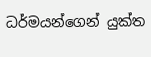ධර්මයන්ගෙන් යුක්ත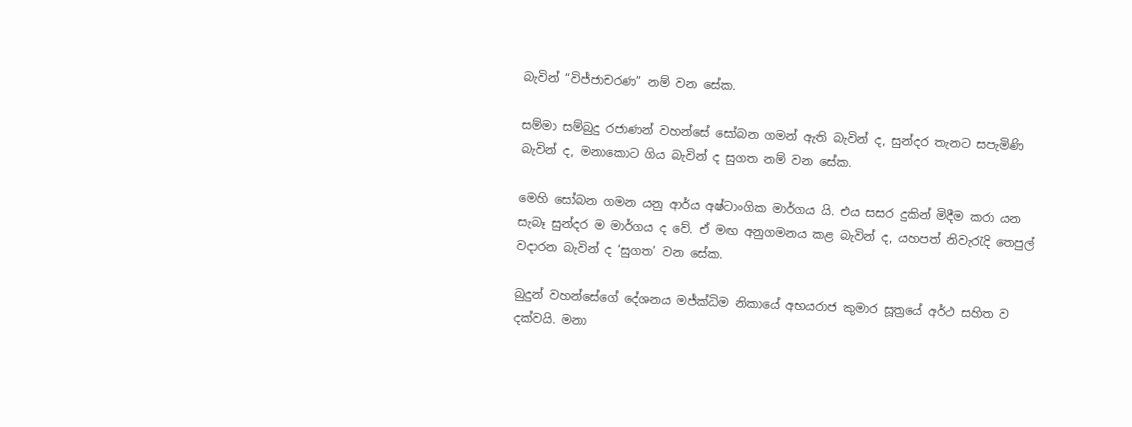බැවින් “විජ්ජාචරණ” නම් වන සේක.

සම්මා සම්බුදු රජාණන් වහන්සේ සෝබන ගමන් ඇති බැවින් ද, සුන්දර තැනට සපැමිණි බැවින් ද, මනාකොට ගිය බැවින් ද සුගත නම් වන සේක.

මෙහි සෝබන ගමන යනු ආර්ය අෂ්ටාංගික මාර්ගය යි. එය සසර දුකින් මිදීම කරා යන සැබෑ සුන්දර ම මාර්ගය ද වේ. ඒ මඟ අනුගමනය කළ බැවින් ද, යහපත් නිවැරැදි තෙපුල් වදාරන බැවින් ද ‘සුගත’ වන සේක.

බුදුන් වහන්සේගේ දේශනය මජ්ක්‍ධිම නිකායේ අභයරාජ කුමාර සූත්‍රයේ අර්ථ සහිත ව දක්වයි. මනා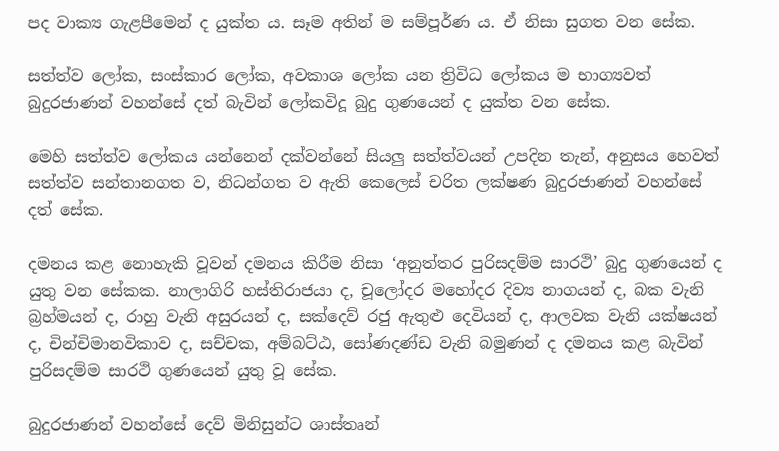පද වාක්‍ය ගැළපීමෙන් ද යුක්ත ය. සෑම අතින් ම සම්පූර්ණ ය. ඒ නිසා සුගත වන සේක.

සත්ත්ව ලෝක, සංස්කාර ලෝක, අවකාශ ලෝක යන ත්‍රිවිධ ලෝකය ම භාග්‍යවත් බුදුරජාණන් වහන්සේ දත් බැවින් ලෝකවිදූ බුදු ගුණයෙන් ද යුක්ත වන සේක.

මෙහි සත්ත්ව ලෝකය යන්නෙන් දක්වන්නේ සියලු සත්ත්වයන් උපදින තැන්, අනුසය හෙවත් සත්ත්ව සන්තානගත ව, නිධන්ගත ව ඇති කෙලෙස් චරිත ලක්ෂණ බුදුරජාණන් වහන්සේ දත් සේක.

දමනය කළ නොහැකි වූවන් දමනය කිරීම නිසා ‘අනුත්තර පුරිසදම්ම සාරථි’ බුදු ගුණයෙන් ද යුතු වන සේකක. නාලාගිරි හස්තිරාජයා ද, චූලෝදර මහෝදර දිව්‍ය නාගයන් ද, බක වැනි බ්‍රහ්මයන් ද, රාහු වැනි අසුරයන් ද, සක්දෙව් රජු ඇතුළු දෙවියන් ද, ආලවක වැනි යක්ෂයන් ද, චින්චිමානවිකාව ද, සච්චක, අම්බට්ඨ, සෝණදණ්ඩ වැනි බමුණන් ද දමනය කළ බැවින් පුරිසදම්ම සාරථි ගුණයෙන් යුතු වූ සේක.

බුදුරජාණන් වහන්සේ දෙව් මිනිසුන්ට ශාස්තෘන්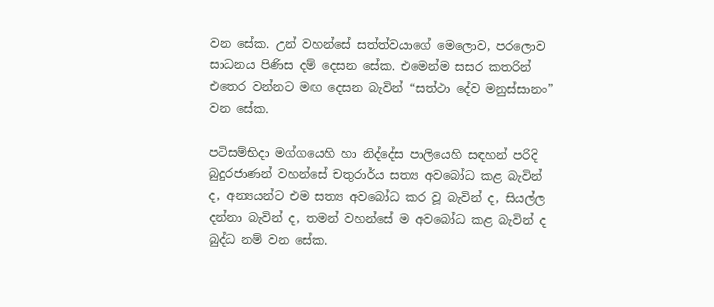වන සේක. උන් වහන්සේ සත්ත්වයාගේ මෙලොව, පරලොව සාධනය පිණිස දම් දෙසන සේක. එමෙන්ම සසර කතරින් එතෙර වන්නට මඟ දෙසන බැවින් “සත්ථා දේව මනුස්සානං” වන සේක.

පටිසම්භිදා මග්ගයෙහි හා නිද්දේස පාලියෙහි සඳහන් පරිදි බුදුරජාණන් වහන්සේ චතුරාර්ය සත්‍ය අවබෝධ කළ බැවින් ද, අන්‍යයන්ට එම සත්‍ය අවබෝධ කර වූ බැවින් ද, සියල්ල දන්නා බැවින් ද, තමන් වහන්සේ ම අවබෝධ කළ බැවින් ද බුද්ධ නම් වන සේක.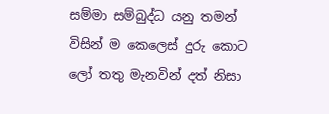සම්මා සම්බුද්ධ යනු තමන් විසින් ම කෙලෙස් දුරු කොට ලෝ තතු මැනවින් දත් නිසා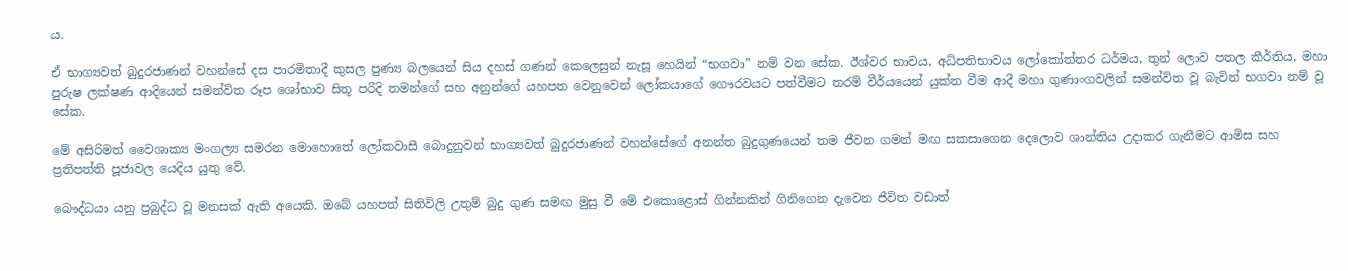ය.

ඒ භාග්‍යවත් බුදුරජාණන් වහන්සේ දස පාරමිතාදී කුසල පුණ්‍ය බලයෙන් සිය දහස් ගණන් කෙලෙසුන් නැසූ හෙයින් “භගවා” නම් වන සේක. ඊශ්වර භාවය, අධිපතිභාවය ලෝකෝත්තර ධර්මය, තුන් ලොව පතල කීර්තිය, මහා පුරුෂ ලක්ෂණ ආදියෙන් සමන්විත රූප ශෝභාව සිතූ පරිදි තමන්ගේ සහ අනුන්ගේ යහපත වෙනුවෙන් ලෝකයාගේ ගෞරවයට පත්වීමට තරම් වීර්යයෙන් යුක්ත වීම ආදී මහා ගුණාංගවලින් සමන්විත වූ බැවින් භගවා නම් වූ සේක.

මේ අසිරිමත් වෛශාක්‍ය මංගල්‍ය සමරන මොහොතේ ලෝකවාසී බොදුනුවන් භාග්‍යවත් බුදුරජාණන් වහන්සේගේ අනන්ත බුදුගුණයෙන් තම ජීවන ගමන් මඟ සකසාගෙන දෙලොව ශාන්තිය උදාකර ගැනීමට ආමිස සහ ප්‍රතිපත්ති පූජාවල යෙදිය යුතු වේ.

බෞද්ධයා යනු ප්‍රබුද්ධ වූ මනසක් ඇති අයෙකි. ඔබේ යහපත් සිතිවිලි උතුම් බුදු ගුණ සමඟ මුසු වී මේ එකොළොස් ගින්නකින් ගිනිගෙන දැවෙන ජීවිත වඩාත්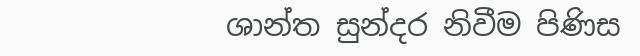ශාන්ත සුන්දර නිවීම පිණිස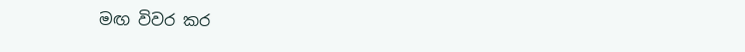මඟ විවර කර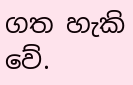ගත හැකි වේ.